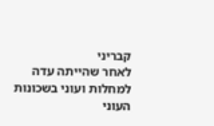קבריני
לאחר שהייתה עדה למחלות ועוני בשכונות העוני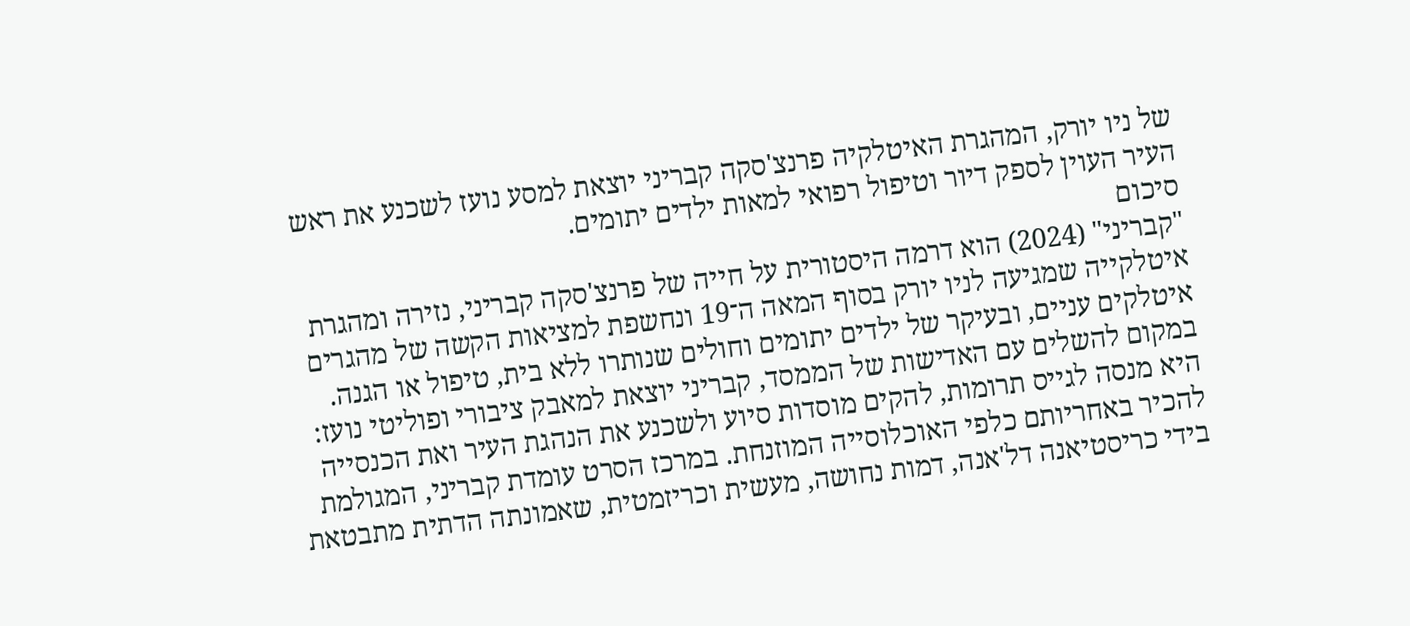של ניו יורק, המהגרת האיטלקיה פרנצ'סקה קבריני יוצאת למסע נועז לשכנע את ראש העיר העוין לספק דיור וטיפול רפואי למאות ילדים יתומים.
סיכום
"קבריני" (2024) הוא דרמה היסטורית על חייה של פרנצ'סקה קבריני, נזירה ומהגרת איטלקייה שמגיעה לניו יורק בסוף המאה ה־19 ונחשפת למציאות הקשה של מהגרים איטלקים עניים, ובעיקר של ילדים יתומים וחולים שנותרו ללא בית, טיפול או הגנה. במקום להשלים עם האדישות של הממסד, קבריני יוצאת למאבק ציבורי ופוליטי נועז: היא מנסה לגייס תרומות, להקים מוסדות סיוע ולשכנע את הנהגת העיר ואת הכנסייה להכיר באחריותם כלפי האוכלוסייה המוזנחת. במרכז הסרט עומדת קבריני, המגולמת בידי כריסטיאנה דל'אנה, דמות נחושה, מעשית וכריזמטית, שאמונתה הדתית מתבטאת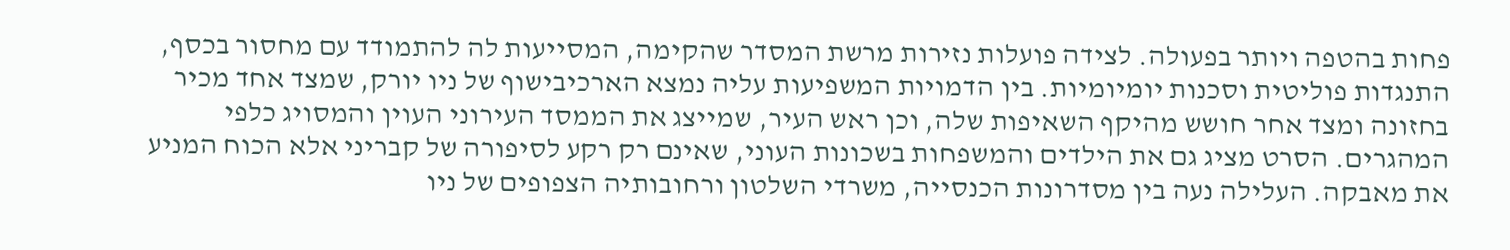פחות בהטפה ויותר בפעולה. לצידה פועלות נזירות מרשת המסדר שהקימה, המסייעות לה להתמודד עם מחסור בכסף, התנגדות פוליטית וסכנות יומיומיות. בין הדמויות המשפיעות עליה נמצא הארכיבישוף של ניו יורק, שמצד אחד מכיר בחזונה ומצד אחר חושש מהיקף השאיפות שלה, וכן ראש העיר, שמייצג את הממסד העירוני העוין והמסויג כלפי המהגרים. הסרט מציג גם את הילדים והמשפחות בשכונות העוני, שאינם רק רקע לסיפורה של קבריני אלא הכוח המניע את מאבקה. העלילה נעה בין מסדרונות הכנסייה, משרדי השלטון ורחובותיה הצפופים של ניו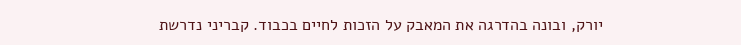יורק, ובונה בהדרגה את המאבק על הזכות לחיים בכבוד. קבריני נדרשת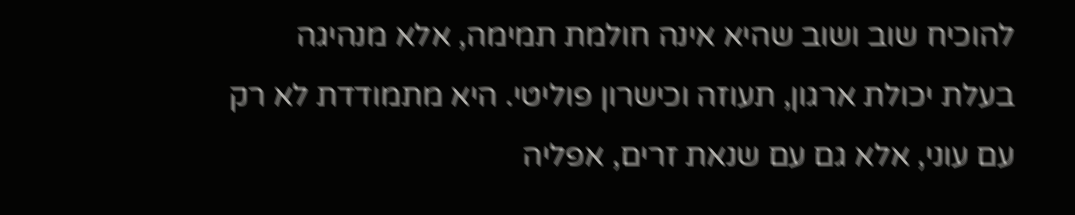להוכיח שוב ושוב שהיא אינה חולמת תמימה, אלא מנהיגה בעלת יכולת ארגון, תעוזה וכישרון פוליטי. היא מתמודדת לא רק עם עוני, אלא גם עם שנאת זרים, אפליה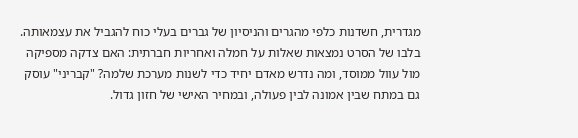מגדרית, חשדנות כלפי מהגרים והניסיון של גברים בעלי כוח להגביל את עצמאותה. בלבו של הסרט נמצאות שאלות על חמלה ואחריות חברתית: האם צדקה מספיקה מול עוול ממוסד, ומה נדרש מאדם יחיד כדי לשנות מערכת שלמה? "קבריני" עוסק גם במתח שבין אמונה לבין פעולה, ובמחיר האישי של חזון גדול.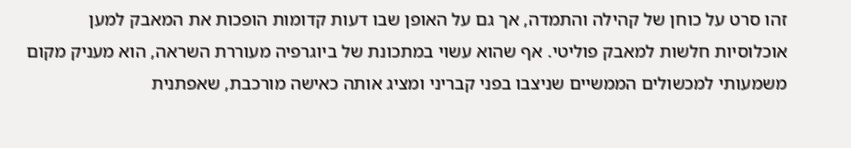זהו סרט על כוחן של קהילה והתמדה, אך גם על האופן שבו דעות קדומות הופכות את המאבק למען אוכלוסיות חלשות למאבק פוליטי. אף שהוא עשוי במתכונת של ביוגרפיה מעוררת השראה, הוא מעניק מקום משמעותי למכשולים הממשיים שניצבו בפני קבריני ומציג אותה כאישה מורכבת, שאפתנית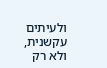ולעיתים עקשנית, ולא רק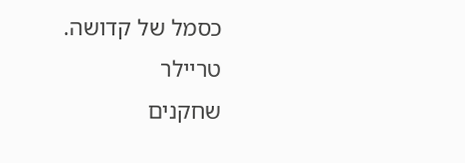כסמל של קדושה.
טריילר
שחקנים